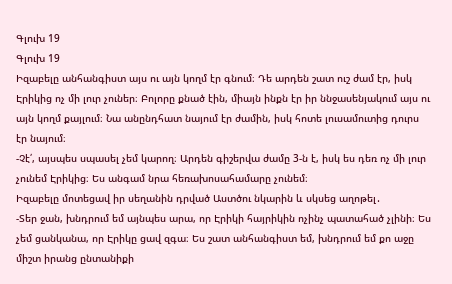Գլուխ 19
Գլուխ 19
Իզաբելը անհանգիստ այս ու այն կողմ էր գնում։ Դե արդեն շատ ուշ ժամ էր, իսկ Էրիկից ոչ մի լուր չուներ։ Բոլորը քնած էին, միայն ինքն էր իր ննջասենյակում այս ու այն կողմ քայլում։ Նա անընդհատ նայում էր ժամին, իսկ հոտե լուսամուտից դուրս էր նայում։
-Չէ՛, այսպես սպասել չեմ կարող։ Արդեն գիշերվա ժամը 3-ն է, իսկ ես դեռ ոչ մի լուր չունեմ Էրիկից։ Ես անգամ նրա հեռախոսահամարը չունեմ։
Իզաբելը մոտեցավ իր սեղանին դրված Աստծու նկարին և սկսեց աղոթել․
-Տեր ջան, խնդրում եմ այնպես արա, որ Էրիկի հայրիկին ոչինչ պատահած չլինի։ Ես չեմ ցանկանա, որ Էրիկը ցավ զգա։ Ես շատ անհանգիստ եմ, խնդրում եմ քո աջը միշտ իրանց ընտանիքի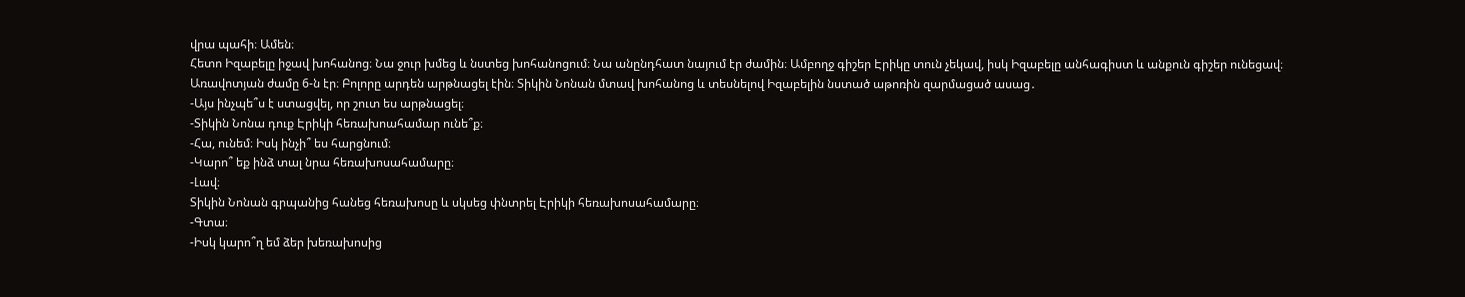վրա պահի։ Ամեն։
Հետո Իզաբելը իջավ խոհանոց։ Նա ջուր խմեց և նստեց խոհանոցում։ Նա անընդհատ նայում էր ժամին։ Ամբողջ գիշեր Էրիկը տուն չեկավ, իսկ Իզաբելը անհագիստ և անքուն գիշեր ունեցավ։
Առավոտյան ժամը 6-ն էր։ Բոլորը արդեն արթնացել էին։ Տիկին Նոնան մտավ խոհանոց և տեսնելով Իզաբելին նստած աթոռին զարմացած ասաց․
-Այս ինչպե՞ս է ստացվել, որ շուտ ես արթնացել։
-Տիկին Նոնա դուք Էրիկի հեռախոահամար ունե՞ք։
-Հա, ունեմ։ Իսկ ինչի՞ ես հարցնում։
-Կարո՞ եք ինձ տալ նրա հեռախոսահամարը։
-Լավ։
Տիկին Նոնան գրպանից հանեց հեռախոսը և սկսեց փնտրել Էրիկի հեռախոսահամարը։
-Գտա։
-Իսկ կարո՞ղ եմ ձեր խեռախոսից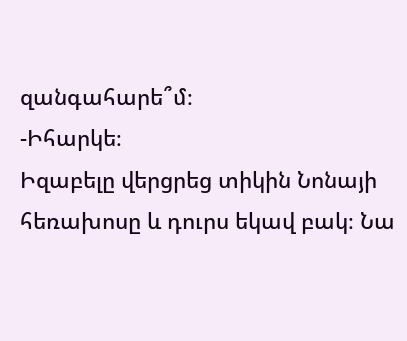զանգահարե՞մ։
-Իհարկե։
Իզաբելը վերցրեց տիկին Նոնայի հեռախոսը և դուրս եկավ բակ։ Նա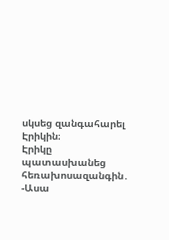սկսեց զանգահարել Էրիկին։
Էրիկը պատասխանեց հեռախոսազանգին․
-Ասա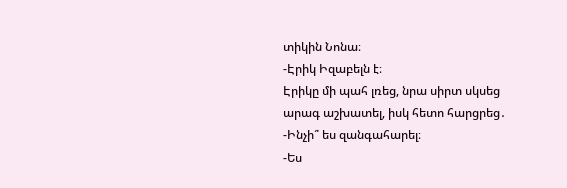տիկին Նոնա։
-Էրիկ Իզաբելն է։
Էրիկը մի պահ լռեց, նրա սիրտ սկսեց արագ աշխատել, իսկ հետո հարցրեց․
-Ինչի՞ ես զանգահարել։
-Ես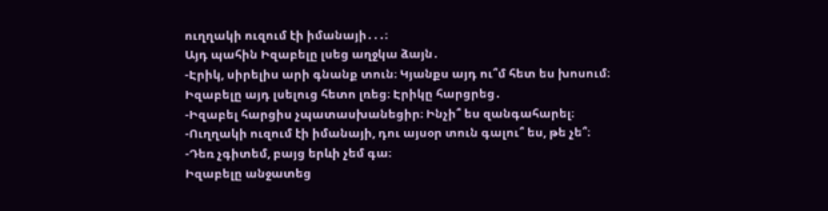ուղղակի ուզում էի իմանայի․․․։
Այդ պահին Իզաբելը լսեց աղջկա ձայն․
-Էրիկ, սիրելիս արի գնանք տուն։ Կյանքս այդ ու՞մ հետ ես խոսում։
Իզաբելը այդ լսելուց հետո լռեց։ Էրիկը հարցրեց․
-Իզաբել հարցիս չպատասխանեցիր։ Ինչի՞ ես զանգահարել։
-Ուղղակի ուզում էի իմանայի, դու այսօր տուն գալու՞ ես, թե չե՞։
-Դեռ չգիտեմ, բայց երևի չեմ գա։
Իզաբելը անջատեց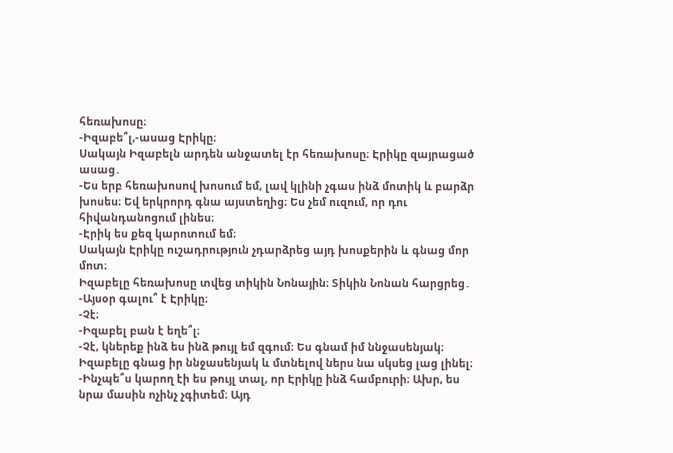հեռախոսը։
-Իզաբե՞լ,-ասաց Էրիկը։
Սակայն Իզաբելն արդեն անջատել էր հեռախոսը։ Էրիկը զայրացած ասաց․
-Ես երբ հեռախոսով խոսում եմ, լավ կլինի չգաս ինձ մոտիկ և բարձր խոսես։ Եվ երկրորդ գնա այստեղից։ Ես չեմ ուզում, որ դու հիվանդանոցում լինես։
-Էրիկ ես քեզ կարոտում եմ։
Սակայն Էրիկը ուշադրություն չդարձրեց այդ խոսքերին և գնաց մոր մոտ։
Իզաբելը հեռախոսը տվեց տիկին Նոնային։ Տիկին Նոնան հարցրեց․
-Այսօր գալու՞ է Էրիկը։
-Չէ։
-Իզաբել բան է եղե՞լ։
-Չէ, կներեք ինձ ես ինձ թույլ եմ զգում։ Ես գնամ իմ ննջասենյակ։
Իզաբելը գնաց իր ննջասենյակ և մտնելով ներս նա սկսեց լաց լինել։
-Ինչպե՞ս կարող էի ես թույլ տալ, որ Էրիկը ինձ համբուրի։ Ախր, ես նրա մասին ոչինչ չգիտեմ։ Այդ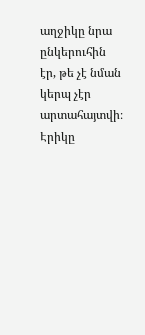աղջիկը նրա ընկերուհին էր, թե չէ նման կերպ չէր արտահայտվի։
Էրիկը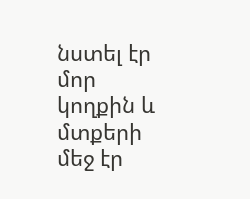նստել էր մոր կողքին և մտքերի մեջ էր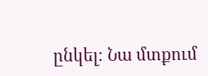ընկել։ Նա մտքում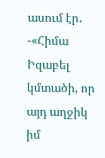ասում էր․
-«Հիմա Իզաբել կմտածի, որ այդ աղջիկ իմ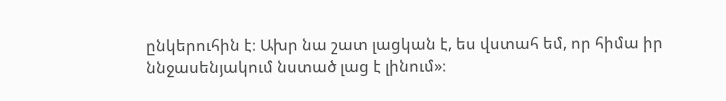ընկերուհին է։ Ախր նա շատ լացկան է, ես վստահ եմ, որ հիմա իր ննջասենյակում նստած լաց է լինում»։